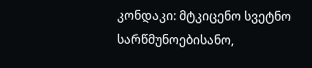კონდაკი: მტკიცენო სვეტნო სარწმუნოებისანო,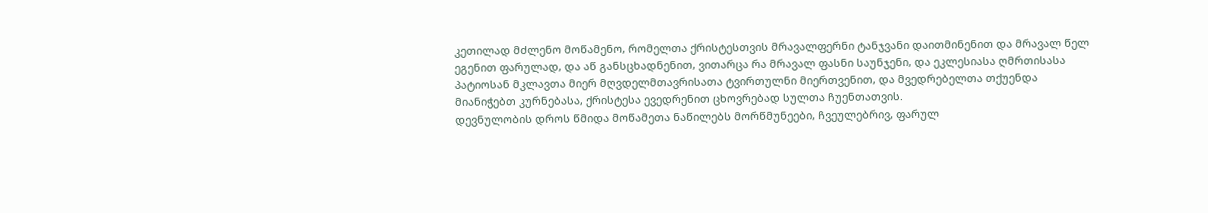კეთილად მძლენო მოწამენო, რომელთა ქრისტესთვის მრავალფერნი ტანჯვანი დაითმინენით და მრავალ წელ ეგენით ფარულად, და აწ განსცხადნენით, ვითარცა რა მრავალ ფასნი საუნჯენი, და ეკლესიასა ღმრთისასა პატიოსან მკლავთა მიერ მღვდელმთავრისათა ტვირთულნი მიერთვენით, და მვედრებელთა თქუენდა მიანიჭებთ კურნებასა, ქრისტესა ევედრენით ცხოვრებად სულთა ჩუენთათვის.
დევნულობის დროს წმიდა მოწამეთა ნაწილებს მორწმუნეები, ჩვეულებრივ, ფარულ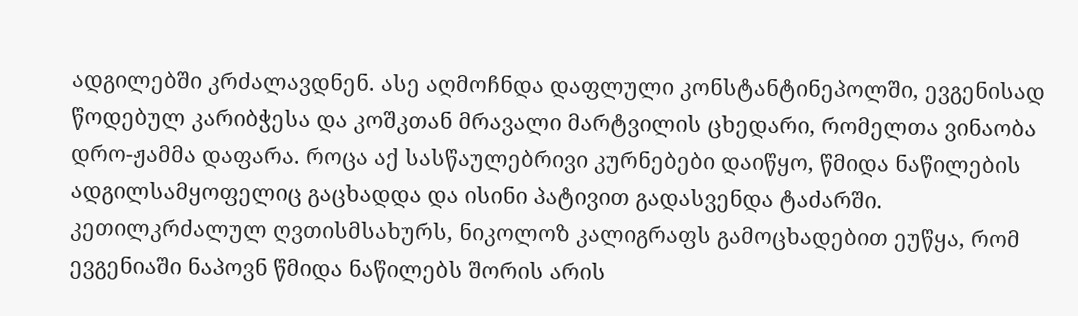ადგილებში კრძალავდნენ. ასე აღმოჩნდა დაფლული კონსტანტინეპოლში, ევგენისად წოდებულ კარიბჭესა და კოშკთან მრავალი მარტვილის ცხედარი, რომელთა ვინაობა დრო-ჟამმა დაფარა. როცა აქ სასწაულებრივი კურნებები დაიწყო, წმიდა ნაწილების ადგილსამყოფელიც გაცხადდა და ისინი პატივით გადასვენდა ტაძარში. კეთილკრძალულ ღვთისმსახურს, ნიკოლოზ კალიგრაფს გამოცხადებით ეუწყა, რომ ევგენიაში ნაპოვნ წმიდა ნაწილებს შორის არის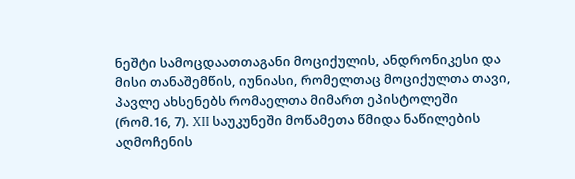ნეშტი სამოცდაათთაგანი მოციქულის, ანდრონიკესი და მისი თანაშემწის, იუნიასი, რომელთაც მოციქულთა თავი, პავლე ახსენებს რომაელთა მიმართ ეპისტოლეში (რომ.16, 7). XII საუკუნეში მოწამეთა წმიდა ნაწილების აღმოჩენის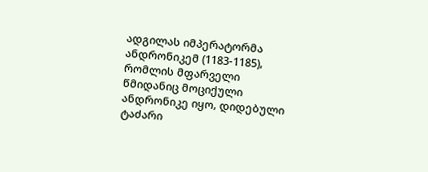ადგილას იმპერატორმა ანდრონიკემ (1183-1185), რომლის მფარველი წმიდანიც მოციქული ანდრონიკე იყო, დიდებული ტაძარი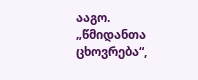ააგო.
„წმიდანთა ცხოვრება“,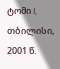ტომი I, თბილისი, 2001 წ.